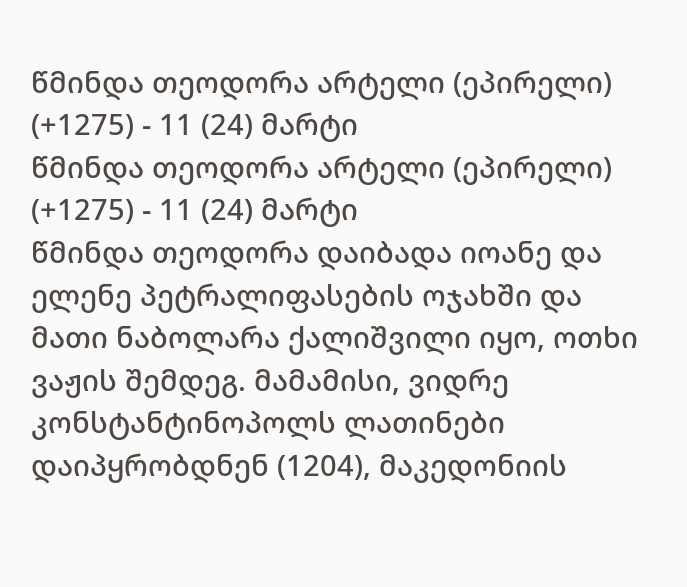წმინდა თეოდორა არტელი (ეპირელი) (+1275) - 11 (24) მარტი
წმინდა თეოდორა არტელი (ეპირელი) (+1275) - 11 (24) მარტი
წმინდა თეოდორა დაიბადა იოანე და ელენე პეტრალიფასების ოჯახში და მათი ნაბოლარა ქალიშვილი იყო, ოთხი ვაჟის შემდეგ. მამამისი, ვიდრე კონსტანტინოპოლს ლათინები დაიპყრობდნენ (1204), მაკედონიის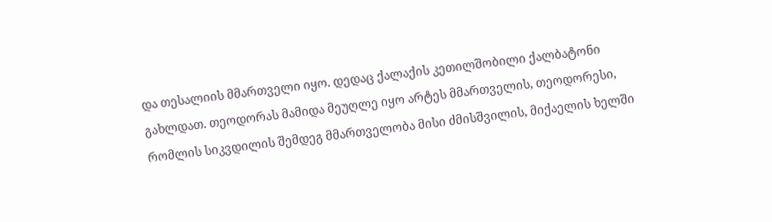და თესალიის მმართველი იყო. დედაც ქალაქის კეთილშობილი ქალბატონი გახლდათ. თეოდორას მამიდა მეუღლე იყო არტეს მმართველის, თეოდორესი, რომლის სიკვდილის შემდეგ მმართველობა მისი ძმისშვილის, მიქაელის ხელში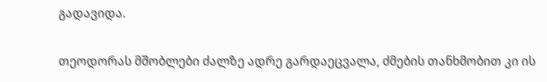გადავიდა.

თეოდორას მშობლები ძალზე ადრე გარდაეცვალა, ძმების თანხმობით კი ის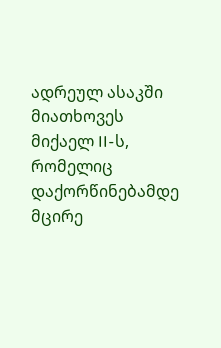ადრეულ ასაკში მიათხოვეს მიქაელ II-ს, რომელიც დაქორწინებამდე მცირე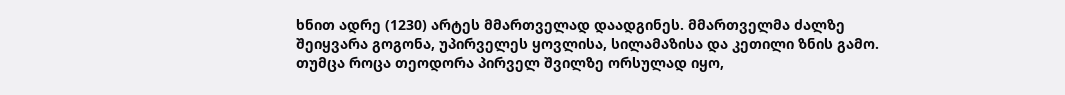ხნით ადრე (1230) არტეს მმართველად დაადგინეს. მმართველმა ძალზე შეიყვარა გოგონა, უპირველეს ყოვლისა, სილამაზისა და კეთილი ზნის გამო. თუმცა როცა თეოდორა პირველ შვილზე ორსულად იყო,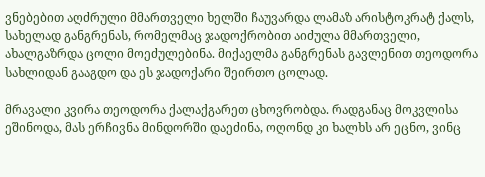ვნებებით აღძრული მმართველი ხელში ჩაუვარდა ლამაზ არისტოკრატ ქალს, სახელად განგრენას, რომელმაც ჯადოქრობით აიძულა მმართველი, ახალგაზრდა ცოლი მოეძულებინა. მიქაელმა განგრენას გავლენით თეოდორა სახლიდან გააგდო და ეს ჯადოქარი შეირთო ცოლად.

მრავალი კვირა თეოდორა ქალაქგარეთ ცხოვრობდა. რადგანაც მოკვლისა ეშინოდა, მას ერჩივნა მინდორში დაეძინა, ოღონდ კი ხალხს არ ეცნო, ვინც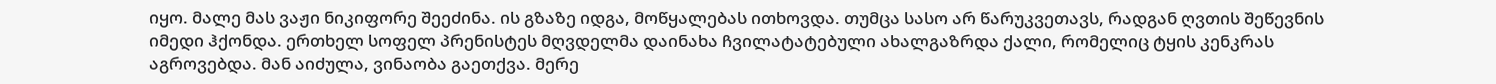იყო. მალე მას ვაჟი ნიკიფორე შეეძინა. ის გზაზე იდგა, მოწყალებას ითხოვდა. თუმცა სასო არ წარუკვეთავს, რადგან ღვთის შეწევნის იმედი ჰქონდა. ერთხელ სოფელ პრენისტეს მღვდელმა დაინახა ჩვილატატებული ახალგაზრდა ქალი, რომელიც ტყის კენკრას აგროვებდა. მან აიძულა, ვინაობა გაეთქვა. მერე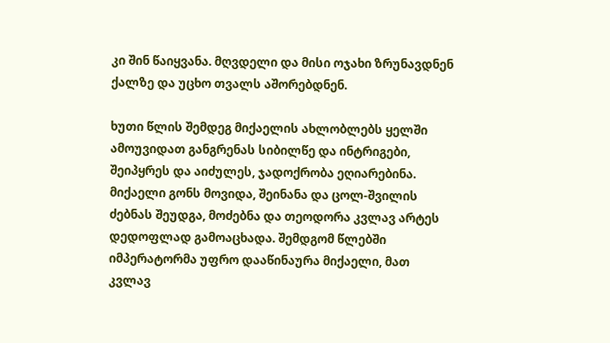კი შინ წაიყვანა. მღვდელი და მისი ოჯახი ზრუნავდნენ ქალზე და უცხო თვალს აშორებდნენ.

ხუთი წლის შემდეგ მიქაელის ახლობლებს ყელში ამოუვიდათ განგრენას სიბილწე და ინტრიგები, შეიპყრეს და აიძულეს, ჯადოქრობა ეღიარებინა. მიქაელი გონს მოვიდა, შეინანა და ცოლ-შვილის ძებნას შეუდგა, მოძებნა და თეოდორა კვლავ არტეს დედოფლად გამოაცხადა. შემდგომ წლებში იმპერატორმა უფრო დააწინაურა მიქაელი, მათ კვლავ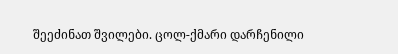შეეძინათ შვილები. ცოლ-ქმარი დარჩენილი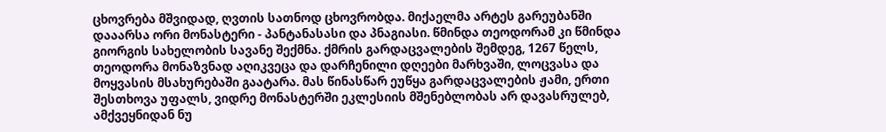ცხოვრება მშვიდად, ღვთის სათნოდ ცხოვრობდა. მიქაელმა არტეს გარეუბანში დააარსა ორი მონასტერი - პანტანასასი და პნაგიასი. წმინდა თეოდორამ კი წმინდა გიორგის სახელობის სავანე შექმნა. ქმრის გარდაცვალების შემდეგ, 1267 წელს, თეოდორა მონაზვნად აღიკვეცა და დარჩენილი დღეები მარხვაში, ლოცვასა და მოყვასის მსახურებაში გაატარა. მას წინასწარ ეუწყა გარდაცვალების ჟამი, ერთი შესთხოვა უფალს, ვიდრე მონასტერში ეკლესიის მშენებლობას არ დავასრულებ, ამქვეყნიდან ნუ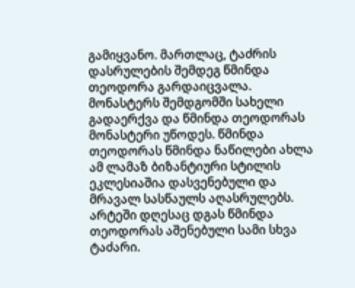გამიყვანო. მართლაც, ტაძრის დასრულების შემდეგ წმინდა თეოდორა გარდაიცვალა. მონასტერს შემდგომში სახელი გადაერქვა და წმინდა თეოდორას მონასტერი უწოდეს. წმინდა თეოდორას წმინდა ნაწილები ახლა ამ ლამაზ ბიზანტიური სტილის ეკლესიაშია დასვენებული და მრავალ სასწაულს აღასრულებს. არტეში დღესაც დგას წმინდა თეოდორას აშენებული სამი სხვა ტაძარი.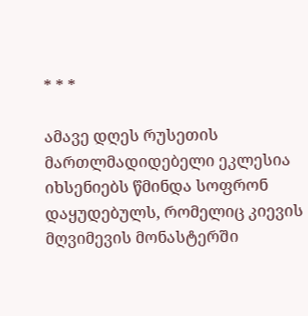* * *

ამავე დღეს რუსეთის მართლმადიდებელი ეკლესია იხსენიებს წმინდა სოფრონ დაყუდებულს, რომელიც კიევის მღვიმევის მონასტერში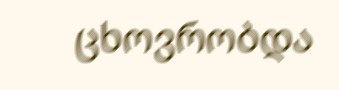ცხოვრობდა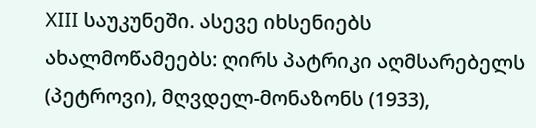XIII საუკუნეში. ასევე იხსენიებს ახალმოწამეებს: ღირს პატრიკი აღმსარებელს (პეტროვი), მღვდელ-მონაზონს (1933),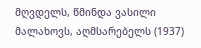მღვდელს, წმინდა ვასილი მალახოვს, აღმსარებელს (1937)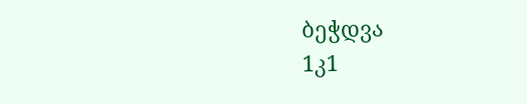ბეჭდვა
1კ1